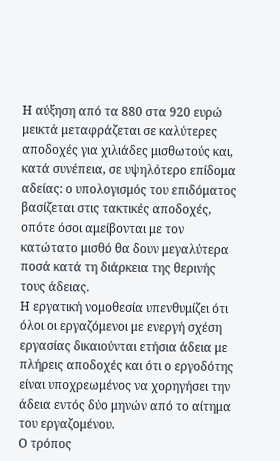Η αύξηση από τα 880 στα 920 ευρώ μεικτά μεταφράζεται σε καλύτερες αποδοχές για χιλιάδες μισθωτούς και, κατά συνέπεια, σε υψηλότερο επίδομα αδείας: ο υπολογισμός του επιδόματος βασίζεται στις τακτικές αποδοχές, οπότε όσοι αμείβονται με τον κατώτατο μισθό θα δουν μεγαλύτερα ποσά κατά τη διάρκεια της θερινής τους άδειας.
Η εργατική νομοθεσία υπενθυμίζει ότι όλοι οι εργαζόμενοι με ενεργή σχέση εργασίας δικαιούνται ετήσια άδεια με πλήρεις αποδοχές και ότι ο εργοδότης είναι υποχρεωμένος να χορηγήσει την άδεια εντός δύο μηνών από το αίτημα του εργαζομένου.
Ο τρόπος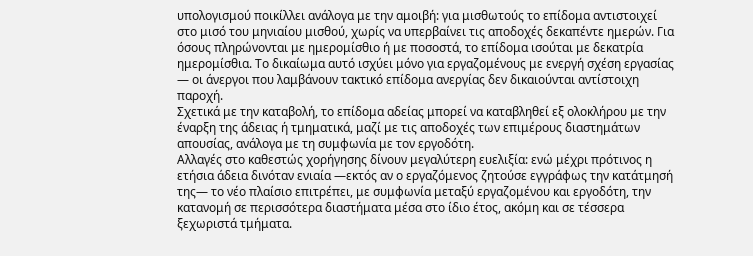υπολογισμού ποικίλλει ανάλογα με την αμοιβή: για μισθωτούς το επίδομα αντιστοιχεί στο μισό του μηνιαίου μισθού, χωρίς να υπερβαίνει τις αποδοχές δεκαπέντε ημερών. Για όσους πληρώνονται με ημερομίσθιο ή με ποσοστά, το επίδομα ισούται με δεκατρία ημερομίσθια. Το δικαίωμα αυτό ισχύει μόνο για εργαζομένους με ενεργή σχέση εργασίας — οι άνεργοι που λαμβάνουν τακτικό επίδομα ανεργίας δεν δικαιούνται αντίστοιχη παροχή.
Σχετικά με την καταβολή, το επίδομα αδείας μπορεί να καταβληθεί εξ ολοκλήρου με την έναρξη της άδειας ή τμηματικά, μαζί με τις αποδοχές των επιμέρους διαστημάτων απουσίας, ανάλογα με τη συμφωνία με τον εργοδότη.
Αλλαγές στο καθεστώς χορήγησης δίνουν μεγαλύτερη ευελιξία: ενώ μέχρι πρότινος η ετήσια άδεια δινόταν ενιαία —εκτός αν ο εργαζόμενος ζητούσε εγγράφως την κατάτμησή της— το νέο πλαίσιο επιτρέπει, με συμφωνία μεταξύ εργαζομένου και εργοδότη, την κατανομή σε περισσότερα διαστήματα μέσα στο ίδιο έτος, ακόμη και σε τέσσερα ξεχωριστά τμήματα.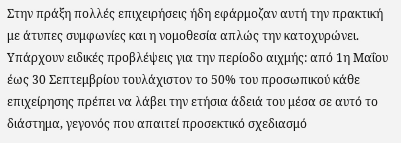Στην πράξη πολλές επιχειρήσεις ήδη εφάρμοζαν αυτή την πρακτική με άτυπες συμφωνίες και η νομοθεσία απλώς την κατοχυρώνει.
Υπάρχουν ειδικές προβλέψεις για την περίοδο αιχμής: από 1η Μαΐου έως 30 Σεπτεμβρίου τουλάχιστον το 50% του προσωπικού κάθε επιχείρησης πρέπει να λάβει την ετήσια άδειά του μέσα σε αυτό το διάστημα, γεγονός που απαιτεί προσεκτικό σχεδιασμό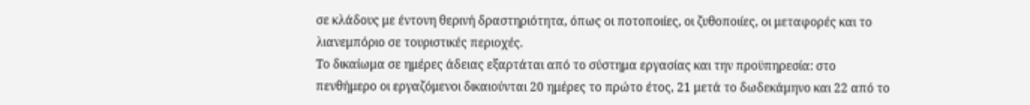σε κλάδους με έντονη θερινή δραστηριότητα, όπως οι ποτοποιίες, οι ζυθοποιίες, οι μεταφορές και το λιανεμπόριο σε τουριστικές περιοχές.
Το δικαίωμα σε ημέρες άδειας εξαρτάται από το σύστημα εργασίας και την προϋπηρεσία: στο πενθήμερο οι εργαζόμενοι δικαιούνται 20 ημέρες το πρώτο έτος, 21 μετά το δωδεκάμηνο και 22 από το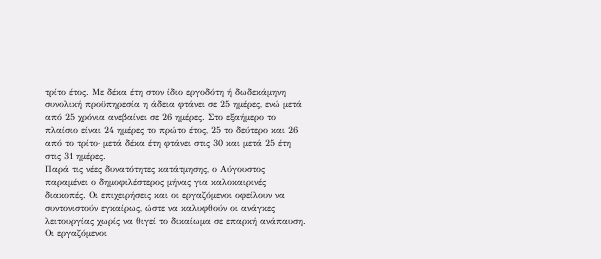τρίτο έτος. Με δέκα έτη στον ίδιο εργοδότη ή δωδεκάμηνη συνολική προϋπηρεσία η άδεια φτάνει σε 25 ημέρες, ενώ μετά από 25 χρόνια ανεβαίνει σε 26 ημέρες. Στο εξαήμερο το πλαίσιο είναι 24 ημέρες το πρώτο έτος, 25 το δεύτερο και 26 από το τρίτο· μετά δέκα έτη φτάνει στις 30 και μετά 25 έτη στις 31 ημέρες.
Παρά τις νέες δυνατότητες κατάτμησης, ο Αύγουστος παραμένει ο δημοφιλέστερος μήνας για καλοκαιρινές διακοπές. Οι επιχειρήσεις και οι εργαζόμενοι οφείλουν να συντονιστούν εγκαίρως, ώστε να καλυφθούν οι ανάγκες λειτουργίας χωρίς να θιγεί το δικαίωμα σε επαρκή ανάπαυση.
Οι εργαζόμενοι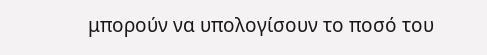μπορούν να υπολογίσουν το ποσό του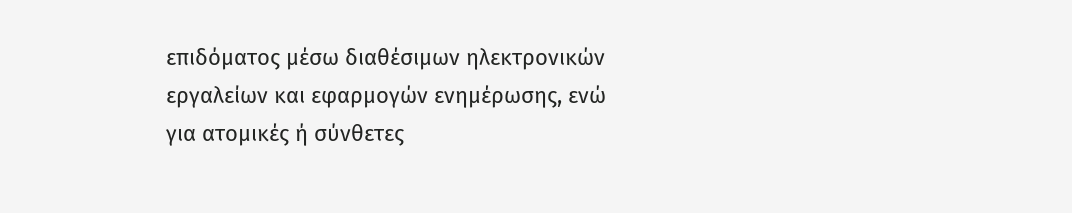επιδόματος μέσω διαθέσιμων ηλεκτρονικών εργαλείων και εφαρμογών ενημέρωσης, ενώ για ατομικές ή σύνθετες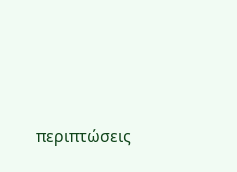περιπτώσεις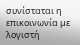συνίσταται η επικοινωνία με λογιστή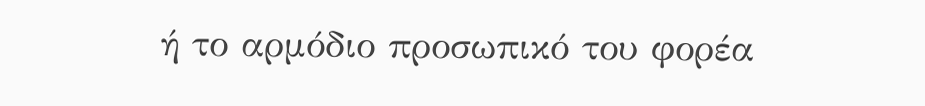ή το αρμόδιο προσωπικό του φορέα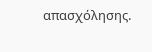απασχόλησης.